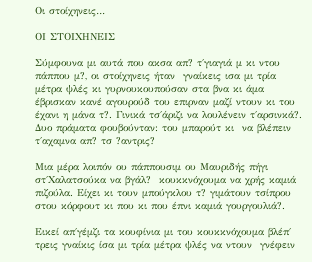Οι στοίχηνεις…

ΟΙ ΣΤΟΙΧΗΝΕΙΣ

Σύμφουνα μι αυτά που ακσα απ? τ΄γιαγιά μ κι ντου πάππου μ?, οι στοίχηνεις ήταν  γναίκεις ισα μι τρία μέτρα ψλές κι γυρνουκουπούσαν στα βνα κι άμα έβρισκαν κανέ αγουρούδ του επιρναν μαζί ντουν κι του έχανι η μάνα τ?. Γινικά τσ΄άριζι να λουλένειν τ΄αρσινκά?.  Δυο πράματα φουβούνταν: του μπαρούτ κι  να βλέπειν τ΄αχαμνα απ? τσ ?αντρις?

Μια μέρα λοιπόν ου πάππουσιμ ου Μαυριδής πήγι στ΄Χαλατσούκα να βγάλ?  κουκκνόχουμα να χρής καμιά πιζούλα. Είχει κι τουν μπούγκλου τ? γιμάτουν τσίπρου στου κόρφουτ κι που κι που έπνι καμιά γουργουλιά?.

Εικεί απ΄γέμζι τα κουφίνια μι του κουκκνόχουμα βλέπ΄ τρεις γναίκις ίσα μι τρία μέτρα ψλές να ντουν  γνέφειν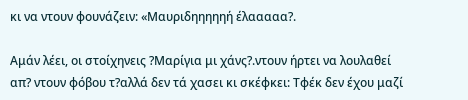κι να ντουν φουνάζειν: «Μαυριδηηηηηή έλααααα?.

Αμάν λέει, οι στοίχηνεις ?Μαρίγια μι χάνς?.ντουν ήρτει να λουλαθεί απ? ντουν φόβου τ?αλλά δεν τά χασει κι σκέφκει: Τφέκ δεν έχου μαζί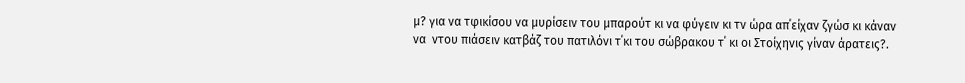μ? για να τφικίσου να μυρίσειν του μπαρούτ κι να φύγειν κι τν ώρα απ΄είχαν ζγώσ κι κάναν να  ντου πιάσειν κατβάζ του πατιλόνι τ΄κι του σώβρακου τ΄ κι οι Στοίχηνις γίναν άρατεις?.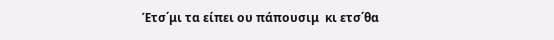Έτσ΄μι τα είπει ου πάπουσιμ  κι ετσ΄θα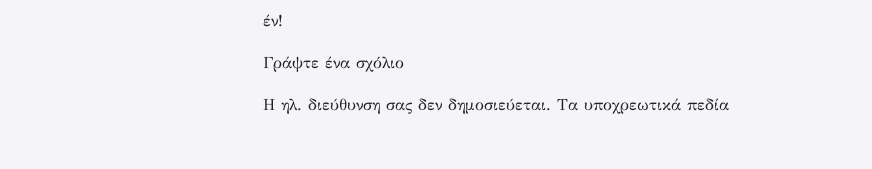έν!

Γράψτε ένα σχόλιο

Η ηλ. διεύθυνση σας δεν δημοσιεύεται. Τα υποχρεωτικά πεδία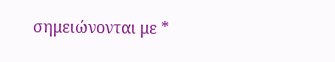σημειώνονται με *